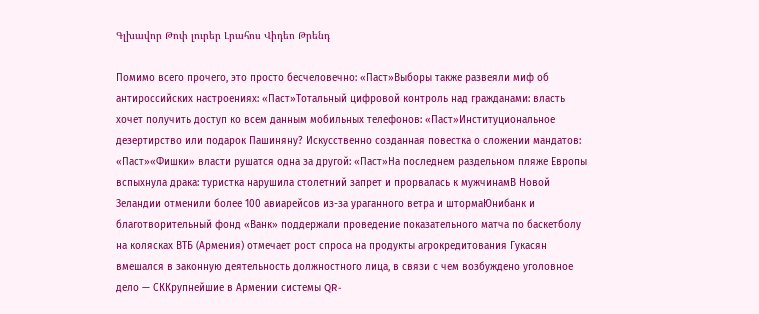Գլխավոր Թոփ լուրեր Լրահոս Վիդեո Թրենդ

Помимо всего прочего, это просто бесчеловечно: «Паст»Выборы также развеяли миф об антироссийских настроениях: «Паст»Тотальный цифровой контроль над гражданами: власть хочет получить доступ ко всем данным мобильных телефонов: «Паст»Институциональное дезертирство или подарок Пашиняну? Искусственно созданная повестка о сложении мандатов: «Паст»«Фишки» власти рушатся одна за другой: «Паст»На последнем раздельном пляже Европы вспыхнула драка: туристка нарушила столетний запрет и прорвалась к мужчинамВ Новой Зеландии отменили более 100 авиарейсов из-за ураганного ветра и штормаЮнибанк и благотворительный фонд «Ванк» поддержали проведение показательного матча по баскетболу на колясках ВТБ (Армения) отмечает рост спроса на продукты агрокредитования Гукасян вмешался в законную деятельность должностного лица, в связи с чем возбуждено уголовное дело — СККрупнейшие в Армении системы QR-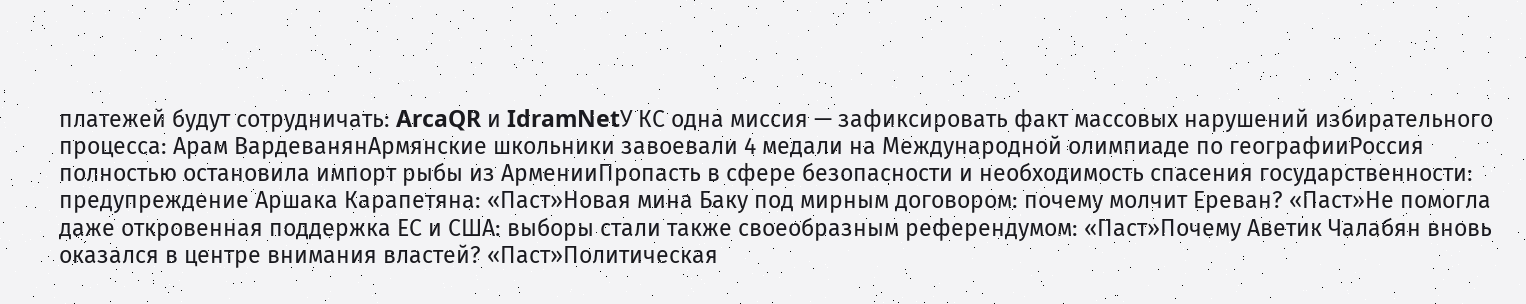платежей будут сотрудничать: ArcaQR и IdramNetУ КС одна миссия — зафиксировать факт массовых нарушений избирательного процесса: Арам ВардеванянАрмянские школьники завоевали 4 медали на Международной олимпиаде по географииРоссия полностью остановила импорт рыбы из АрменииПропасть в сфере безопасности и необходимость спасения государственности: предупреждение Аршака Карапетяна: «Паст»Новая мина Баку под мирным договором: почему молчит Ереван? «Паст»Не помогла даже откровенная поддержка ЕС и США: выборы стали также своеобразным референдумом: «Паст»Почему Аветик Чалабян вновь оказался в центре внимания властей? «Паст»Политическая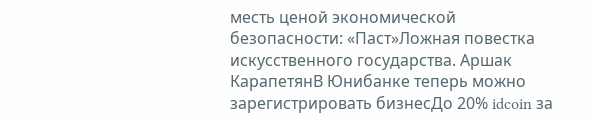месть ценой экономической безопасности: «Паст»Ложная повестка искусственного государства. Аршак КарапетянВ Юнибанке теперь можно зарегистрировать бизнесДо 20% idcoin за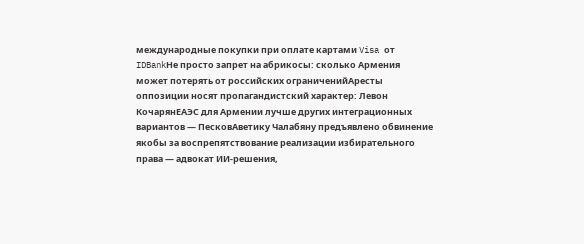международные покупки при оплате картами Visa от IDBankНе просто запрет на абрикосы: сколько Армения может потерять от российских ограниченийАресты оппозиции носят пропагандистский характер: Левон КочарянЕАЭС для Армении лучше других интеграционных вариантов — ПесковАветику Чалабяну предъявлено обвинение якобы за воспрепятствование реализации избирательного права — адвокат ИИ-решения,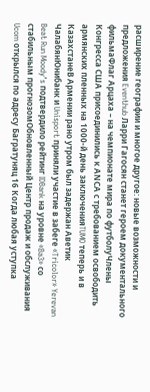расширение географии и многое другое: новые возможности и предложения Eventhub Ларри Гагосян станет героем документального фильмаФлаг Арцаха – на чемпионате мира по футболуЧлены Конгресса США присоединились к АNCА с требованием освободить армянских пленных на 1000-й день заключенияTUMO теперь и в КазахстанеВ Армении рано утром был задержан Аветик ЧалабянЮнибанк и Unisport приняли участие в забеге «Tricolor» Yerevan Beat Run Moody’s подтвердило рейтинг IDBank на уровне «Ba3» со стабильным прогнозомОбновленный Центр продаж и обслуживания Ucom открылся по адресу Багратуняц 16 Когда любая уступка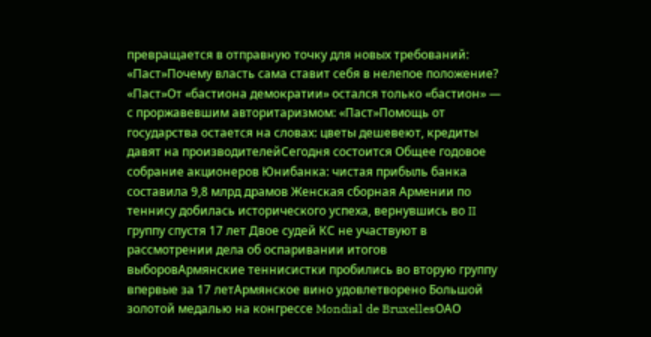превращается в отправную точку для новых требований: «Паст»Почему власть сама ставит себя в нелепое положение? «Паст»От «бастиона демократии» остался только «бастион» — с проржавевшим авторитаризмом: «Паст»Помощь от государства остается на словах: цветы дешевеют, кредиты давят на производителейСегодня состоится Общее годовое собрание акционеров Юнибанка: чистая прибыль банка составила 9,8 млрд драмов Женская сборная Армении по теннису добилась исторического успеха, вернувшись во II группу спустя 17 лет Двое судей КС не участвуют в рассмотрении дела об оспаривании итогов выборовАрмянские теннисистки пробились во вторую группу впервые за 17 летАрмянское вино удовлетворено Большой золотой медалью на конгрессе Mondial de BruxellesОАО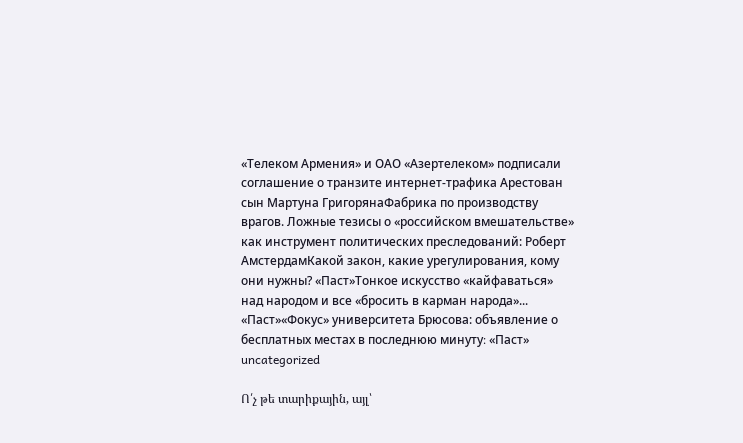«Телеком Армения» и ОАО «Азертелеком» подписали соглашение о транзите интернет-трафика Арестован сын Мартуна ГригорянаФабрика по производству врагов. Ложные тезисы о «российском вмешательстве» как инструмент политических преследований: Роберт АмстердамКакой закон, какие урегулирования, кому они нужны? «Паст»Тонкое искусство «кайфаваться» над народом и все «бросить в карман народа»... «Паст»«Фокус» университета Брюсова: объявление о бесплатных местах в последнюю минуту։ «Паст»
uncategorized

Ո՛չ թե տարիքային, այլ՝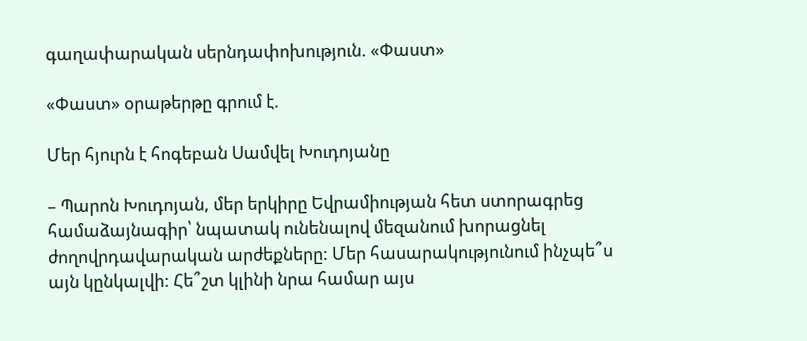գաղափարական սերնդափոխություն. «Փաստ»

«Փաստ» օրաթերթը գրում է.

Մեր հյուրն է հոգեբան Սամվել Խուդոյանը

– Պարոն Խուդոյան, մեր երկիրը Եվրամիության հետ ստորագրեց համաձայնագիր՝ նպատակ ունենալով մեզանում խորացնել ժողովրդավարական արժեքները: Մեր հասարակությունում ինչպե՞ս այն կընկալվի: Հե՞շտ կլինի նրա համար այս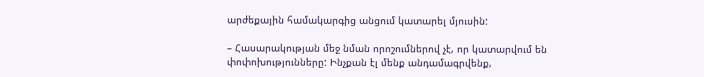արժեքային համակարգից անցում կատարել մյուսին:

– Հասարակության մեջ նման որոշումներով չէ, որ կատարվում են փոփոխությունները: Ինչքան էլ մենք անդամագրվենք,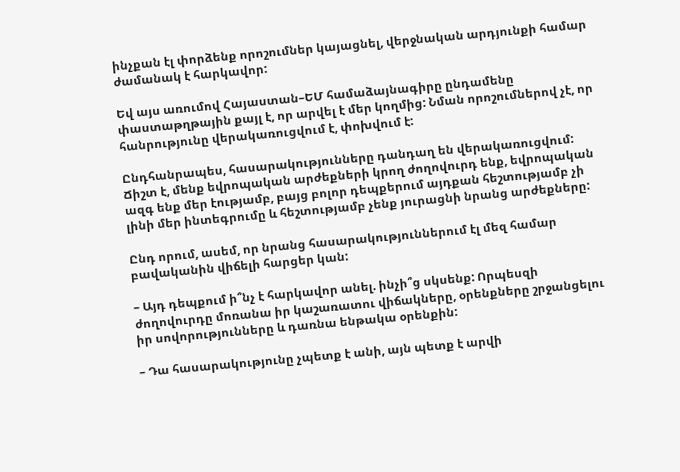ինչքան էլ փորձենք որոշումներ կայացնել, վերջնական արդյունքի համար ժամանակ է հարկավոր:

Եվ այս առումով Հայաստան–ԵՄ համաձայնագիրը ընդամենը փաստաթղթային քայլ է, որ արվել է մեր կողմից: Նման որոշումներով չէ, որ հանրությունը վերակառուցվում է, փոխվում է:

Ընդհանրապես, հասարակությունները դանդաղ են վերակառուցվում: Ճիշտ է, մենք եվրոպական արժեքների կրող ժողովուրդ ենք, եվրոպական ազգ ենք մեր էությամբ, բայց բոլոր դեպքերում այդքան հեշտությամբ չի լինի մեր ինտեգրումը և հեշտությամբ չենք յուրացնի նրանց արժեքները:

Ընդ որում, ասեմ, որ նրանց հասարակություններում էլ մեզ համար բավականին վիճելի հարցեր կան:

– Այդ դեպքում ի՞նչ է հարկավոր անել. ինչի՞ց սկսենք: Որպեսզի ժողովուրդը մոռանա իր կաշառատու վիճակները, օրենքները շրջանցելու իր սովորությունները և դառնա ենթակա օրենքին:

– Դա հասարակությունը չպետք է անի, այն պետք է արվի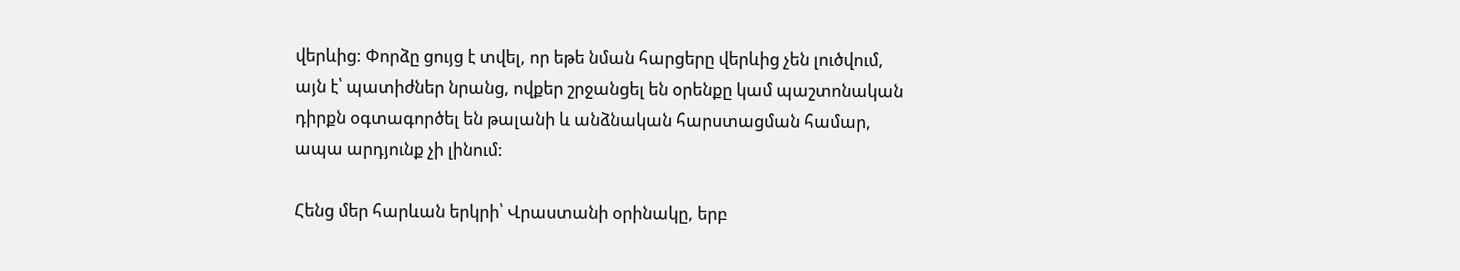վերևից: Փորձը ցույց է տվել, որ եթե նման հարցերը վերևից չեն լուծվում, այն է՝ պատիժներ նրանց, ովքեր շրջանցել են օրենքը կամ պաշտոնական դիրքն օգտագործել են թալանի և անձնական հարստացման համար, ապա արդյունք չի լինում:

Հենց մեր հարևան երկրի՝ Վրաստանի օրինակը, երբ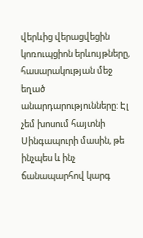վերևից վերացվեցին կոռուպցիոն երևույթները, հասարակության մեջ եղած անարդարությունները: Էլ չեմ խոսում հայտնի Սինգապուրի մասին, թե ինչպես և ինչ ճանապարհով կարգ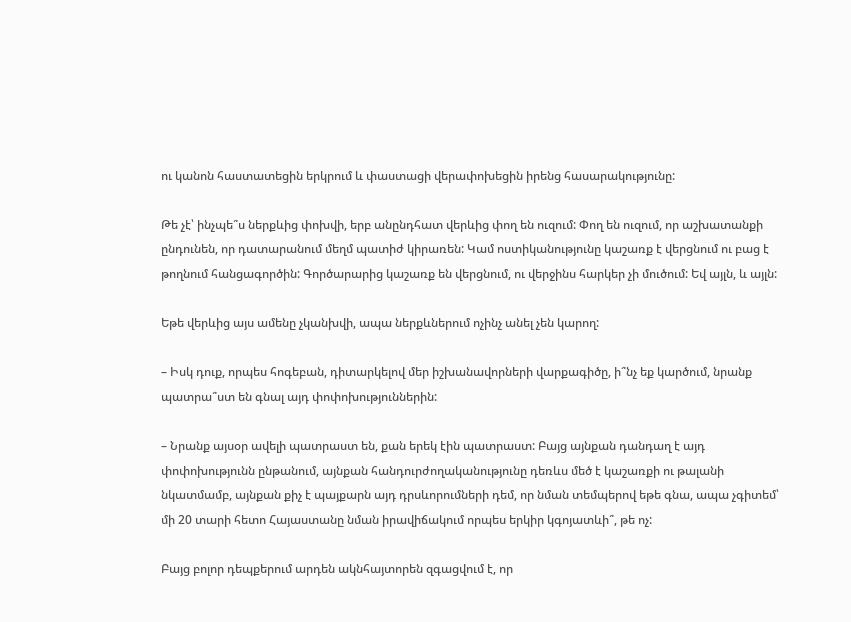ու կանոն հաստատեցին երկրում և փաստացի վերափոխեցին իրենց հասարակությունը:

Թե չէ՝ ինչպե՞ս ներքևից փոխվի, երբ անընդհատ վերևից փող են ուզում: Փող են ուզում, որ աշխատանքի ընդունեն, որ դատարանում մեղմ պատիժ կիրառեն: Կամ ոստիկանությունը կաշառք է վերցնում ու բաց է թողնում հանցագործին: Գործարարից կաշառք են վերցնում, ու վերջինս հարկեր չի մուծում: Եվ այլն, և այլն:

Եթե վերևից այս ամենը չկանխվի, ապա ներքևներում ոչինչ անել չեն կարող:

– Իսկ դուք, որպես հոգեբան, դիտարկելով մեր իշխանավորների վարքագիծը, ի՞նչ եք կարծում, նրանք պատրա՞ստ են գնալ այդ փոփոխություններին:

– Նրանք այսօր ավելի պատրաստ են, քան երեկ էին պատրաստ: Բայց այնքան դանդաղ է այդ փոփոխությունն ընթանում, այնքան հանդուրժողականությունը դեռևս մեծ է կաշառքի ու թալանի նկատմամբ, այնքան քիչ է պայքարն այդ դրսևորումների դեմ, որ նման տեմպերով եթե գնա, ապա չգիտեմ՝ մի 20 տարի հետո Հայաստանը նման իրավիճակում որպես երկիր կգոյատևի՞, թե ոչ:

Բայց բոլոր դեպքերում արդեն ակնհայտորեն զգացվում է, որ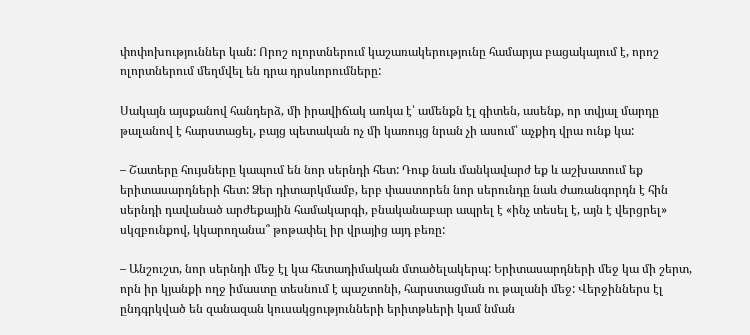փոփոխություններ կան: Որոշ ոլորտներում կաշառակերությունը համարյա բացակայում է, որոշ ոլորտներում մեղմվել են դրա դրսևորումները:

Սակայն այսքանով հանդերձ, մի իրավիճակ առկա է՝ ամենքն էլ գիտեն, ասենք, որ տվյալ մարդը թալանով է հարստացել, բայց պետական ոչ մի կառույց նրան չի ասում՝ աչքիդ վրա ունք կա:

– Շատերը հույսները կապում են նոր սերնդի հետ: Դուք նաև մանկավարժ եք և աշխատում եք երիտասարդների հետ: Ձեր դիտարկմամբ, երբ փաստորեն նոր սերունդը նաև ժառանգորդն է հին սերնդի դավանած արժեքային համակարգի, բնականաբար ապրել է «ինչ տեսել է, այն է վերցրել» սկզբունքով, կկարողանա՞ թոթափել իր վրայից այդ բեռը:

– Անշուշտ, նոր սերնդի մեջ էլ կա հետադիմական մտածելակերպ: Երիտասարդների մեջ կա մի շերտ, որն իր կյանքի ողջ իմաստը տեսնում է պաշտոնի, հարստացման ու թալանի մեջ: Վերջիններս էլ ընդգրկված են զանազան կուսակցությունների երիտթևերի կամ նման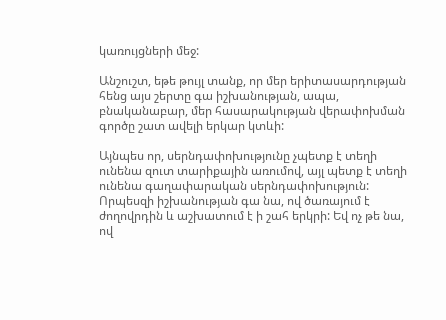կառույցների մեջ:

Անշուշտ, եթե թույլ տանք, որ մեր երիտասարդության հենց այս շերտը գա իշխանության, ապա, բնականաբար, մեր հասարակության վերափոխման գործը շատ ավելի երկար կտևի:

Այնպես որ, սերնդափոխությունը չպետք է տեղի ունենա զուտ տարիքային առումով, այլ պետք է տեղի ունենա գաղափարական սերնդափոխություն: Որպեսզի իշխանության գա նա, ով ծառայում է ժողովրդին և աշխատում է ի շահ երկրի: Եվ ոչ թե նա, ով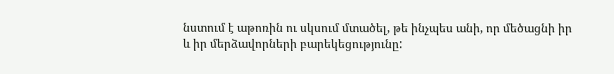նստում է աթոռին ու սկսում մտածել, թե ինչպես անի, որ մեծացնի իր և իր մերձավորների բարեկեցությունը: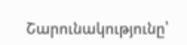Շարունակությունը՝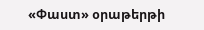«Փաստ» օրաթերթի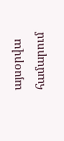այսօրվա համարում